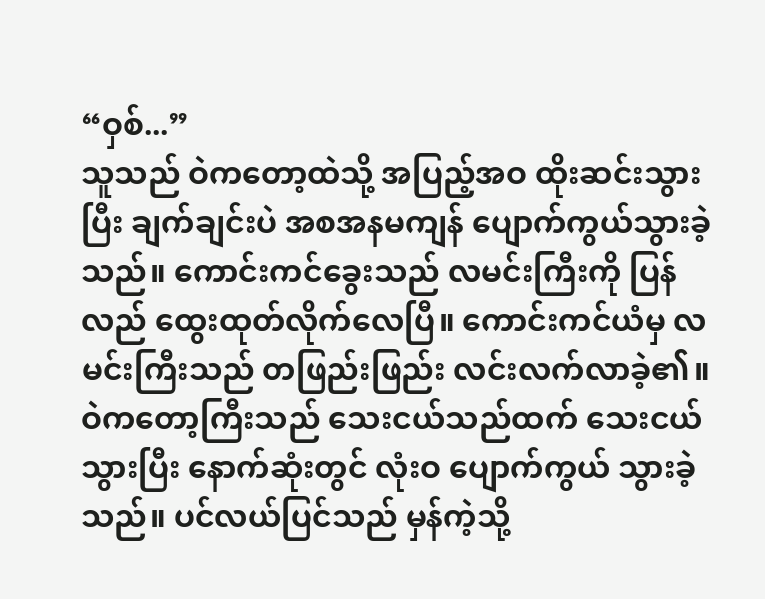“ဝှစ်...”
သူသည် ဝဲကတော့ထဲသို့ အပြည့်အဝ ထိုးဆင်းသွားပြီး ချက်ချင်းပဲ အစအနမကျန် ပျောက်ကွယ်သွားခဲ့သည်။ ကောင်းကင်ခွေးသည် လမင်းကြီးကို ပြန်လည် ထွေးထုတ်လိုက်လေပြီ။ ကောင်းကင်ယံမှ လမင်းကြီးသည် တဖြည်းဖြည်း လင်းလက်လာခဲ့၏။
ဝဲကတော့ကြီးသည် သေးငယ်သည်ထက် သေးငယ်သွားပြီး နောက်ဆုံးတွင် လုံးဝ ပျောက်ကွယ် သွားခဲ့သည်။ ပင်လယ်ပြင်သည် မှန်ကဲ့သို့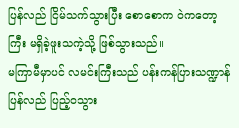ပြန်လည် ငြိမ်သက်သွားပြီး စောစောက ဝဲကတော့ကြီး မရှိခဲ့ဖူးသကဲ့သို့ ဖြစ်သွားသည်။
မကြာမီမှာပင် လမင်းကြီးသည် ပန်းကန်ပြားသဏ္ဍာန် ပြန်လည် ပြည့်ဝသွား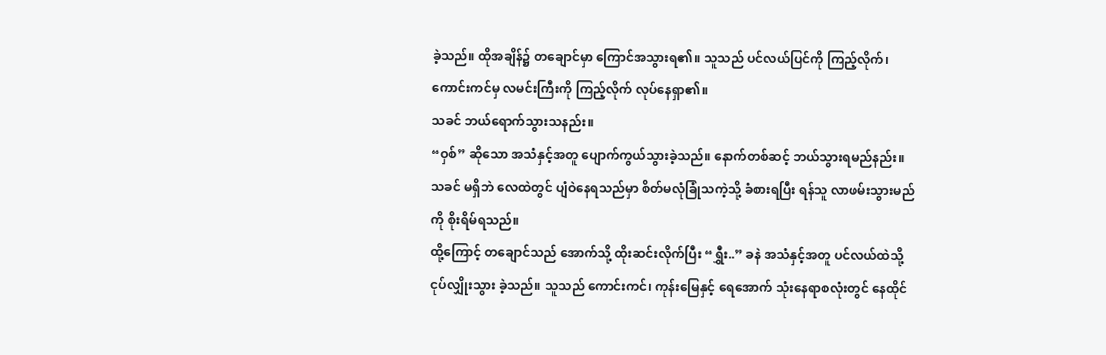ခဲ့သည်။ ထိုအချိန်၌ တချောင်မှာ ကြောင်အသွားရ၏။ သူသည် ပင်လယ်ပြင်ကို ကြည့်လိုက်၊ ကောင်းကင်မှ လမင်းကြီးကို ကြည့်လိုက် လုပ်နေရှာ၏။
သခင် ဘယ်ရောက်သွားသနည်း။
“ဝှစ်” ဆိုသော အသံနှင့်အတူ ပျောက်ကွယ်သွားခဲ့သည်။ နောက်တစ်ဆင့် ဘယ်သွားရမည်နည်း။ သခင် မရှိဘဲ လေထဲတွင် ပျံဝဲနေရသည်မှာ စိတ်မလုံခြုံသကဲ့သို့ ခံစားရပြီး ရန်သူ လာဖမ်းသွားမည်ကို စိုးရိမ်ရသည်။
ထို့ကြောင့် တချောင်သည် အောက်သို့ ထိုးဆင်းလိုက်ပြီး “ရွှီး..” ခနဲ အသံနှင့်အတူ ပင်လယ်ထဲသို့ ငုပ်လျှိုးသွား ခဲ့သည်။ သူသည် ကောင်းကင်၊ ကုန်းမြေနှင့် ရေအောက် သုံးနေရာစလုံးတွင် နေထိုင်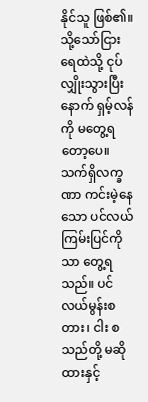နိုင်သူ ဖြစ်၏။
သို့သော်ငြား ရေထဲသို့ ငုပ်လျှိုးသွားပြီးနောက် ရှမ့်လန်ကို မတွေ့ရတော့ပေ။ သက်ရှိလက္ခဏာ ကင်းမဲ့နေသော ပင်လယ်ကြမ်းပြင်ကိုသာ တွေ့ရသည်။ ပင်လယ်မွန်းစတား၊ ငါး စသည်တို့ မဆိုထားနှင့်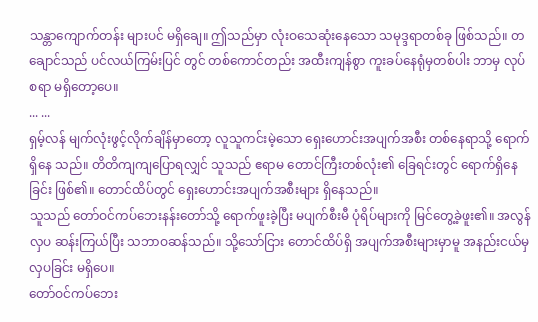သန္တာကျောက်တန်း များပင် မရှိချေ။ ဤသည်မှာ လုံးဝသေဆုံးနေသော သမုဒ္ဒရာတစ်ခု ဖြစ်သည်။ တချောင်သည် ပင်လယ်ကြမ်းပြင် တွင် တစ်ကောင်တည်း အထီးကျန်စွာ ကူးခပ်နေရုံမှတစ်ပါး ဘာမှ လုပ်စရာ မရှိတော့ပေ။
... ...
ရှမ့်လန် မျက်လုံးဖွင့်လိုက်ချိန်မှာတော့ လူသူကင်းမဲ့သော ရှေးဟောင်းအပျက်အစီး တစ်နေရာသို့ ရောက်ရှိနေ သည်။ တိတိကျကျပြောရလျှင် သူသည် ဧရာမ တောင်ကြီးတစ်လုံး၏ ခြေရင်းတွင် ရောက်ရှိနေခြင်း ဖြစ်၏။ တောင်ထိပ်တွင် ရှေးဟောင်းအပျက်အစီးများ ရှိနေသည်။
သူသည် တော်ဝင်ကပ်ဘေးနန်းတော်သို့ ရောက်ဖူးခဲ့ပြီး မပျက်စီးမီ ပုံရိပ်များကို မြင်တွေ့ခဲ့ဖူး၏။ အလွန် လှပ ဆန်းကြယ်ပြီး သဘာဝဆန်သည်။ သို့သော်ငြား တောင်ထိပ်ရှိ အပျက်အစီးများမှာမူ အနည်းငယ်မှ လှပခြင်း မရှိပေ။
တော်ဝင်ကပ်ဘေး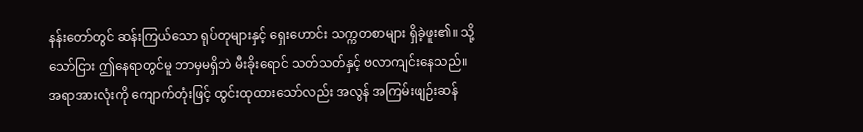နန်းတော်တွင် ဆန်းကြယ်သော ရုပ်တုများနှင့် ရှေးဟောင်း သက္ကတစာများ ရှိခဲ့ဖူး၏။ သို့သော်ငြား ဤနေရာတွင်မူ ဘာမှမရှိဘဲ မီးခိုးရောင် သတ်သတ်နှင့် ဗလာကျင်းနေသည်။ အရာအားလုံးကို ကျောက်တုံးဖြင့် ထွင်းထုထားသော်လည်း အလွန် အကြမ်းဖျဉ်းဆန်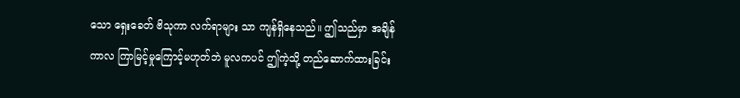သော ရှေးခေတ် ဗိသုကာ လက်ရာများ သာ ကျန်ရှိနေသည်။ ဤသည်မှာ အချိန်ကာလ ကြာမြင့်မှုကြောင့်မဟုတ်ဘဲ မူလကပင် ဤကဲ့သို့ တည်ဆောက်ထားခြင်း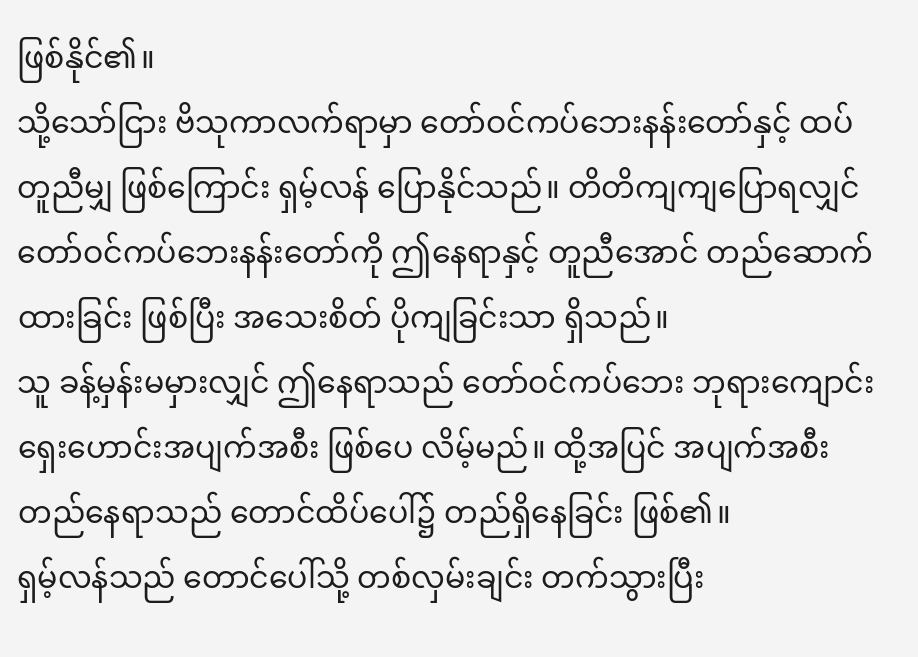ဖြစ်နိုင်၏။
သို့သော်ငြား ဗိသုကာလက်ရာမှာ တော်ဝင်ကပ်ဘေးနန်းတော်နှင့် ထပ်တူညီမျှ ဖြစ်ကြောင်း ရှမ့်လန် ပြောနိုင်သည်။ တိတိကျကျပြောရလျှင် တော်ဝင်ကပ်ဘေးနန်းတော်ကို ဤနေရာနှင့် တူညီအောင် တည်ဆောက် ထားခြင်း ဖြစ်ပြီး အသေးစိတ် ပိုကျခြင်းသာ ရှိသည်။
သူ ခန့်မှန်းမမှားလျှင် ဤနေရာသည် တော်ဝင်ကပ်ဘေး ဘုရားကျောင်း ရှေးဟောင်းအပျက်အစီး ဖြစ်ပေ လိမ့်မည်။ ထို့အပြင် အပျက်အစီး တည်နေရာသည် တောင်ထိပ်ပေါ်၌ တည်ရှိနေခြင်း ဖြစ်၏။
ရှမ့်လန်သည် တောင်ပေါ်သို့ တစ်လှမ်းချင်း တက်သွားပြီး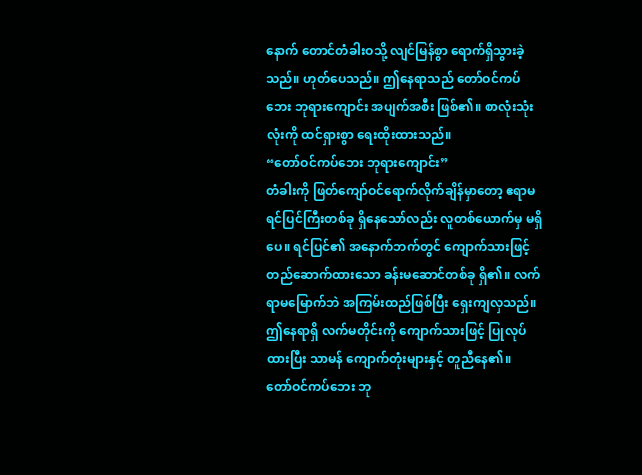နောက် တောင်တံခါးဝသို့ လျင်မြန်စွာ ရောက်ရှိသွားခဲ့သည်။ ဟုတ်ပေသည်။ ဤနေရာသည် တော်ဝင်ကပ်ဘေး ဘုရားကျောင်း အပျက်အစီး ဖြစ်၏။ စာလုံးသုံးလုံးကို ထင်ရှားစွာ ရေးထိုးထားသည်။
“တော်ဝင်ကပ်ဘေး ဘုရားကျောင်း”
တံခါးကို ဖြတ်ကျော်ဝင်ရောက်လိုက်ချိန်မှာတော့ ဧရာမ ရင်ပြင်ကြီးတစ်ခု ရှိနေသော်လည်း လူတစ်ယောက်မှ မရှိပေ။ ရင်ပြင်၏ အနောက်ဘက်တွင် ကျောက်သားဖြင့် တည်ဆောက်ထားသော ခန်းမဆောင်တစ်ခု ရှိ၏။ လက်ရာမမြောက်ဘဲ အကြမ်းထည်ဖြစ်ပြီး ရှေးကျလှသည်။ ဤနေရာရှိ လက်မတိုင်းကို ကျောက်သားဖြင့် ပြုလုပ်ထားပြီး သာမန် ကျောက်တုံးများနှင့် တူညီနေ၏။
တော်ဝင်ကပ်ဘေး ဘု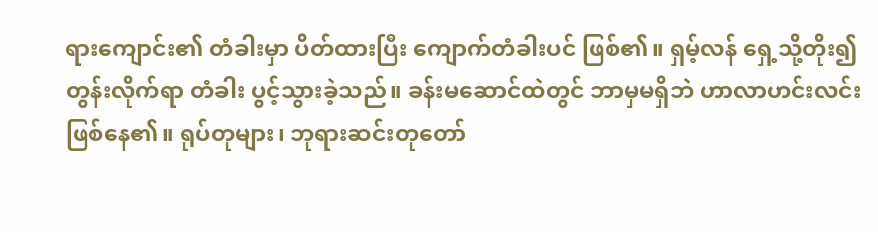ရားကျောင်း၏ တံခါးမှာ ပိတ်ထားပြီး ကျောက်တံခါးပင် ဖြစ်၏။ ရှမ့်လန် ရှေ့သို့တိုး၍ တွန်းလိုက်ရာ တံခါး ပွင့်သွားခဲ့သည်။ ခန်းမဆောင်ထဲတွင် ဘာမှမရှိဘဲ ဟာလာဟင်းလင်း ဖြစ်နေ၏။ ရုပ်တုများ၊ ဘုရားဆင်းတုတော်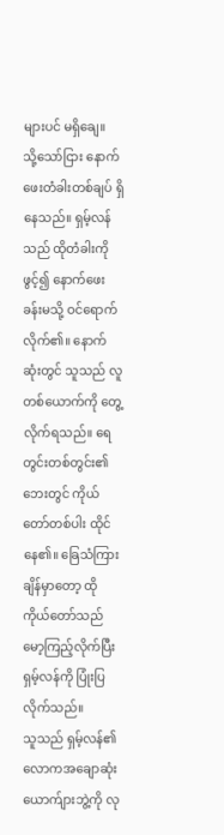များပင် မရှိချေ။
သို့သော်ငြား နောက်ဖေးတံခါးတစ်ချပ် ရှိနေသည်။ ရှမ့်လန်သည် ထိုတံခါးကို ဖွင့်၍ နောက်ဖေးခန်းမသို့ ဝင်ရောက်လိုက်၏။ နောက်ဆုံးတွင် သူသည် လူတစ်ယောက်ကို တွေ့လိုက်ရသည်။ ရေတွင်းတစ်တွင်း၏ ဘေးတွင် ကိုယ်တော်တစ်ပါး ထိုင်နေ၏။ ခြေသံကြားချိန်မှာတော့ ထိုကိုယ်တော်သည် မော့ကြည့်လိုက်ပြီး ရှမ့်လန်ကို ပြုံးပြလိုက်သည်။
သူသည် ရှမ့်လန်၏ လောကအချောဆုံး ယောက်ျားဘွဲ့ကို လု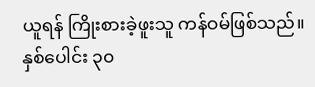ယူရန် ကြိုးစားခဲ့ဖူးသူ ကန်ဝမ်ဖြစ်သည်။ နှစ်ပေါင်း ၃၀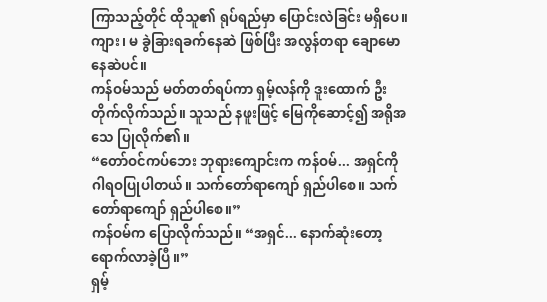ကြာသည့်တိုင် ထိုသူ၏ ရုပ်ရည်မှာ ပြောင်းလဲခြင်း မရှိပေ။ ကျား၊ မ ခွဲခြားရခက်နေဆဲ ဖြစ်ပြီး အလွန်တရာ ချောမောနေဆဲပင်။
ကန်ဝမ်သည် မတ်တတ်ရပ်ကာ ရှမ့်လန်ကို ဒူးထောက် ဦးတိုက်လိုက်သည်။ သူသည် နဖူးဖြင့် မြေကိုဆောင့်၍ အရိုအသေ ပြုလိုက်၏။
“တော်ဝင်ကပ်ဘေး ဘုရားကျောင်းက ကန်ဝမ်... အရှင်ကို ဂါရဝပြုပါတယ်။ သက်တော်ရာကျော် ရှည်ပါစေ။ သက်တော်ရာကျော် ရှည်ပါစေ။”
ကန်ဝမ်က ပြောလိုက်သည်။ “အရှင်... နောက်ဆုံးတော့ ရောက်လာခဲ့ပြီ။”
ရှမ့်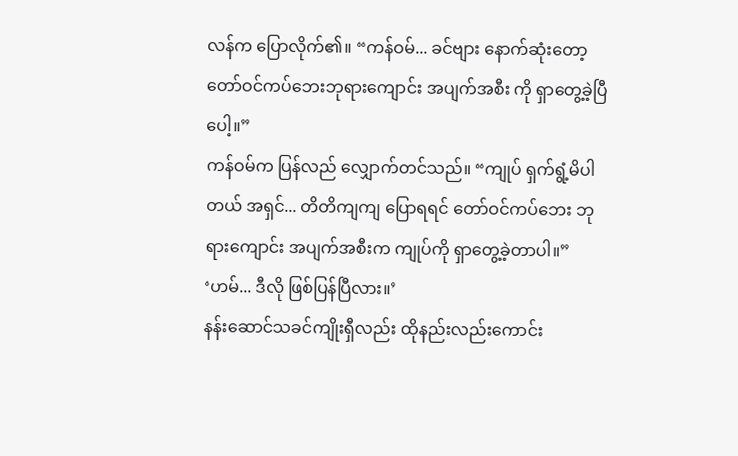လန်က ပြောလိုက်၏။ “ကန်ဝမ်... ခင်ဗျား နောက်ဆုံးတော့ တော်ဝင်ကပ်ဘေးဘုရားကျောင်း အပျက်အစီး ကို ရှာတွေ့ခဲ့ပြီပေါ့။”
ကန်ဝမ်က ပြန်လည် လျှောက်တင်သည်။ “ကျုပ် ရှက်ရွံ့မိပါတယ် အရှင်... တိတိကျကျ ပြောရရင် တော်ဝင်ကပ်ဘေး ဘုရားကျောင်း အပျက်အစီးက ကျုပ်ကို ရှာတွေ့ခဲ့တာပါ။”
‘ဟမ်... ဒီလို ဖြစ်ပြန်ပြီလား။’
နန်းဆောင်သခင်ကျိုးရှီလည်း ထိုနည်းလည်းကောင်း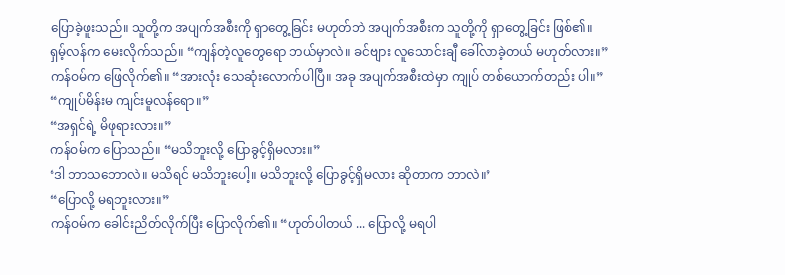ပြောခဲ့ဖူးသည်။ သူတို့က အပျက်အစီးကို ရှာတွေ့ခြင်း မဟုတ်ဘဲ အပျက်အစီးက သူတို့ကို ရှာတွေ့ခြင်း ဖြစ်၏။
ရှမ့်လန်က မေးလိုက်သည်။ “ကျန်တဲ့လူတွေရော ဘယ်မှာလဲ။ ခင်ဗျား လူသောင်းချီ ခေါ်လာခဲ့တယ် မဟုတ်လား။”
ကန်ဝမ်က ဖြေလိုက်၏။ “အားလုံး သေဆုံးလောက်ပါပြီ။ အခု အပျက်အစီးထဲမှာ ကျုပ် တစ်ယောက်တည်း ပါ။”
“ကျုပ်မိန်းမ ကျင်းမူလန်ရော။”
“အရှင်ရဲ့ မိဖုရားလား။”
ကန်ဝမ်က ပြောသည်။ “မသိဘူးလို့ ပြောခွင့်ရှိမလား။”
‘ဒါ ဘာသဘောလဲ။ မသိရင် မသိဘူးပေါ့။ မသိဘူးလို့ ပြောခွင့်ရှိမလား ဆိုတာက ဘာလဲ။’
“ပြောလို့ မရဘူးလား။”
ကန်ဝမ်က ခေါင်းညိတ်လိုက်ပြီး ပြောလိုက်၏။ “ဟုတ်ပါတယ် ... ပြောလို့ မရပါ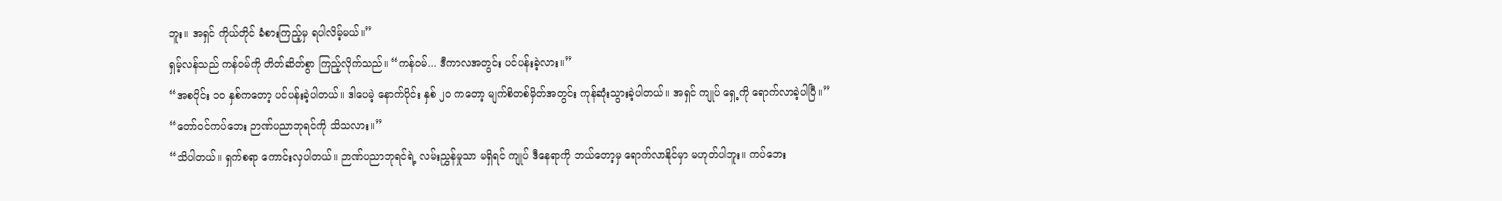ဘူး။ အရှင် ကိုယ်တိုင် ခံစားကြည့်မှ ရပါလိမ့်မယ်။”
ရှမ့်လန်သည် ကန်ဝမ်ကို တိတ်ဆိတ်စွာ ကြည့်လိုက်သည်။ “ကန်ဝမ်... ဒီကာလအတွင်း ပင်ပန်းခဲ့လား။”
“အစပိုင်း ၁၀ နှစ်ကတော့ ပင်ပန်းခဲ့ပါတယ်။ ဒါပေမဲ့ နောက်ပိုင်း နှစ် ၂၀ ကတော့ မျက်စိတစ်မှိတ်အတွင်း ကုန်ဆုံးသွားခဲ့ပါတယ်။ အရှင် ကျုပ် ရှေ့ကို ရောက်လာခဲ့ပါပြီ။”
“တော်ဝင်ကပ်ဘေး ဉာဏ်ပညာဘုရင်ကို သိသလား။”
“သိပါတယ်။ ရှက်စရာ ကောင်းလှပါတယ်။ ဉာဏ်ပညာဘုရင်ရဲ့ လမ်းညွှန်မှုသာ မရှိရင် ကျုပ် ဒီနေရာကို ဘယ်တော့မှ ရောက်လာနိုင်မှာ မဟုတ်ပါဘူး။ ကပ်ဘေး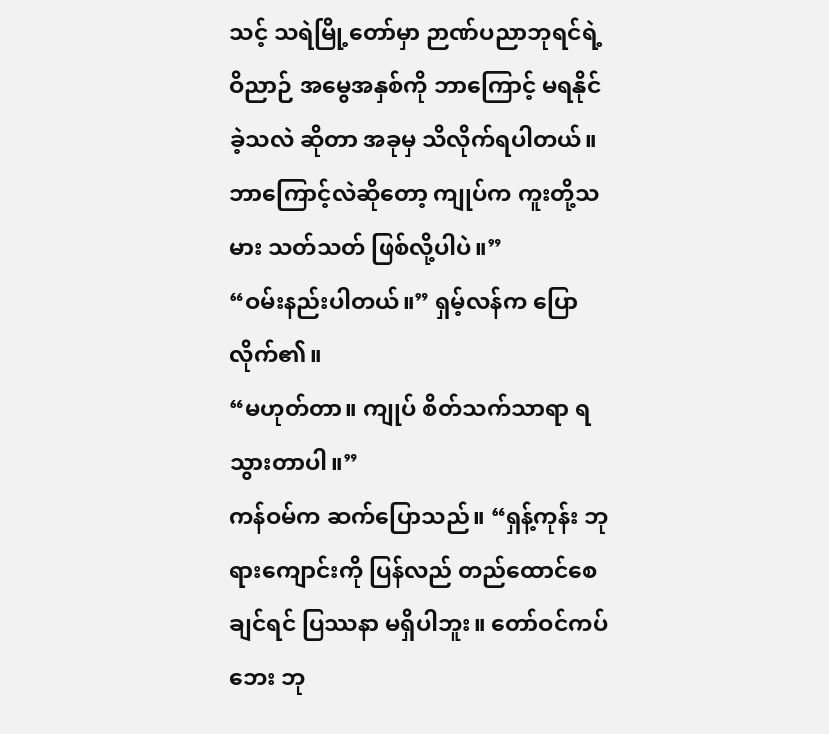သင့် သရဲမြို့တော်မှာ ဉာဏ်ပညာဘုရင်ရဲ့ ဝိညာဉ် အမွေအနှစ်ကို ဘာကြောင့် မရနိုင်ခဲ့သလဲ ဆိုတာ အခုမှ သိလိုက်ရပါတယ်။ ဘာကြောင့်လဲဆိုတော့ ကျုပ်က ကူးတို့သမား သတ်သတ် ဖြစ်လို့ပါပဲ။”
“ဝမ်းနည်းပါတယ်။” ရှမ့်လန်က ပြောလိုက်၏။
“မဟုတ်တာ။ ကျုပ် စိတ်သက်သာရာ ရသွားတာပါ။”
ကန်ဝမ်က ဆက်ပြောသည်။ “ရှန့်ကုန်း ဘုရားကျောင်းကို ပြန်လည် တည်ထောင်စေချင်ရင် ပြဿနာ မရှိပါဘူး။ တော်ဝင်ကပ်ဘေး ဘု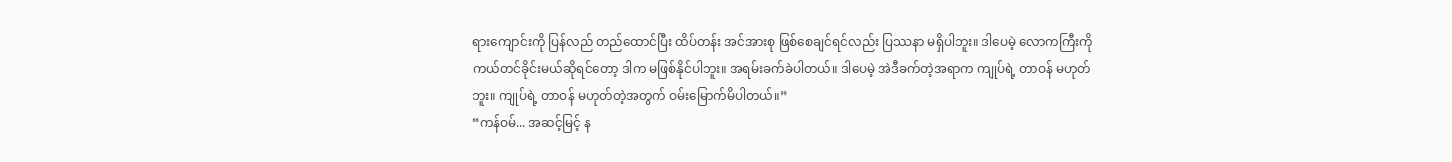ရားကျောင်းကို ပြန်လည် တည်ထောင်ပြီး ထိပ်တန်း အင်အားစု ဖြစ်စေချင်ရင်လည်း ပြဿနာ မရှိပါဘူး။ ဒါပေမဲ့ လောကကြီးကို ကယ်တင်ခိုင်းမယ်ဆိုရင်တော့ ဒါက မဖြစ်နိုင်ပါဘူး။ အရမ်းခက်ခဲပါတယ်။ ဒါပေမဲ့ အဲဒီခက်တဲ့အရာက ကျုပ်ရဲ့ တာဝန် မဟုတ်ဘူး။ ကျုပ်ရဲ့ တာဝန် မဟုတ်တဲ့အတွက် ဝမ်းမြောက်မိပါတယ်။”
“ကန်ဝမ်... အဆင့်မြင့် န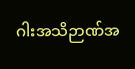ဂါးအသိဉာဏ်အ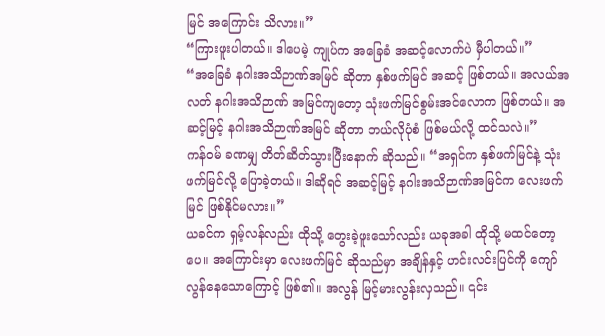မြင် အကြောင်း သိလား။”
“ကြားဖူးပါတယ်။ ဒါပေမဲ့ ကျုပ်က အခြေခံ အဆင့်လောက်ပဲ မှီပါတယ်။”
“အခြေခံ နဂါးအသိဉာဏ်အမြင် ဆိုတာ နှစ်ဖက်မြင် အဆင့် ဖြစ်တယ်။ အလယ်အလတ် နဂါးအသိဉာဏ် အမြင်ကျတော့ သုံးဖက်မြင်စွမ်းအင်လောက ဖြစ်တယ်။ အဆင့်မြင့် နဂါးအသိဉာဏ်အမြင် ဆိုတာ ဘယ်လိုပုံစံ ဖြစ်မယ်လို့ ထင်သလဲ။”
ကန်ဝမ် ခဏမျှ တိတ်ဆိတ်သွားပြီးနောက် ဆိုသည်။ “အရှင်က နှစ်ဖက်မြင်နဲ့ သုံးဖက်မြင်လို့ ပြောခဲ့တယ်။ ဒါဆိုရင် အဆင့်မြင့် နဂါးအသိဉာဏ်အမြင်က လေးဖက်မြင် ဖြစ်နိုင်မလား။”
ယခင်က ရှမ့်လန်လည်း ထိုသို့ တွေးခဲ့ဖူးသော်လည်း ယခုအခါ ထိုသို့ မထင်တော့ပေ။ အကြောင်းမှာ လေးဖက်မြင် ဆိုသည်မှာ အချိန်နှင့် ဟင်းလင်းပြင်ကို ကျော်လွန်နေသောကြောင့် ဖြစ်၏။ အလွန် မြင့်မားလွန်းလှသည်။ ၎င်း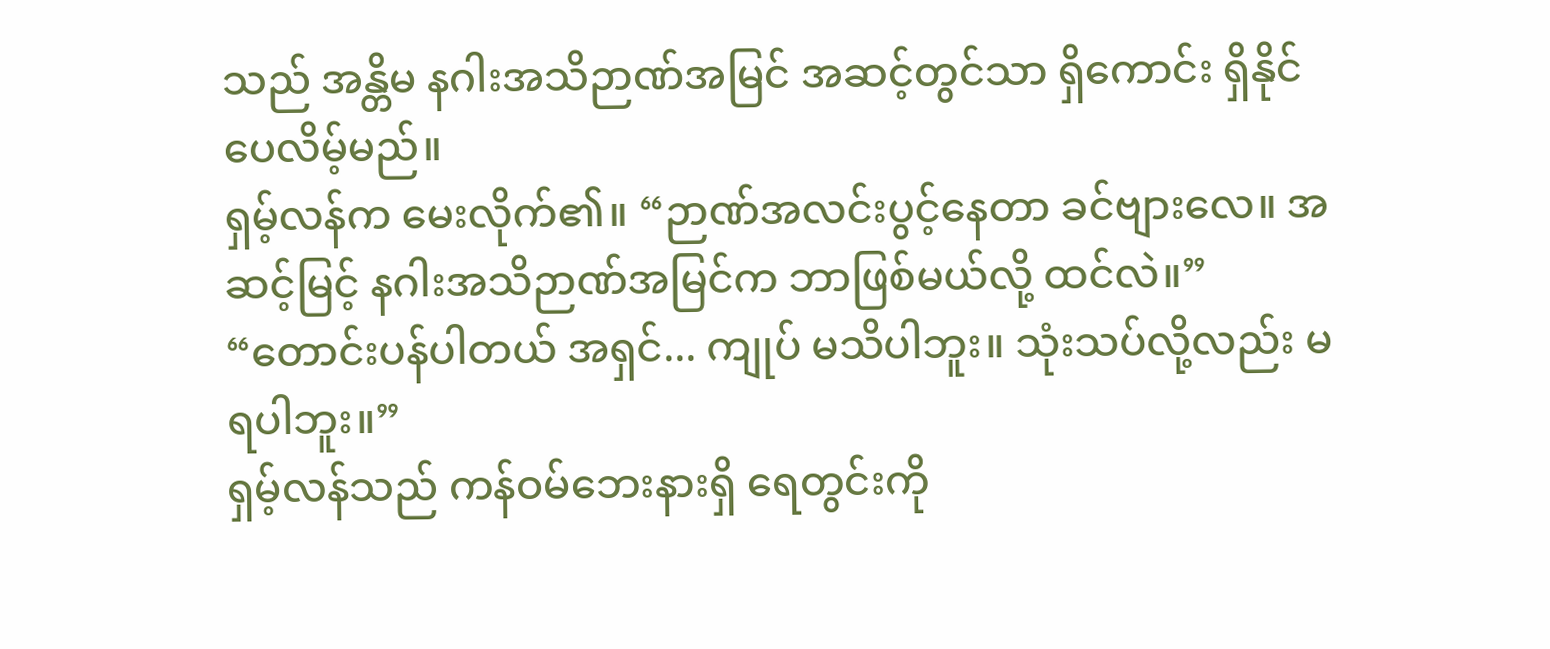သည် အန္တိမ နဂါးအသိဉာဏ်အမြင် အဆင့်တွင်သာ ရှိကောင်း ရှိနိုင်ပေလိမ့်မည်။
ရှမ့်လန်က မေးလိုက်၏။ “ဉာဏ်အလင်းပွင့်နေတာ ခင်ဗျားလေ။ အဆင့်မြင့် နဂါးအသိဉာဏ်အမြင်က ဘာဖြစ်မယ်လို့ ထင်လဲ။”
“တောင်းပန်ပါတယ် အရှင်... ကျုပ် မသိပါဘူး။ သုံးသပ်လို့လည်း မရပါဘူး။”
ရှမ့်လန်သည် ကန်ဝမ်ဘေးနားရှိ ရေတွင်းကို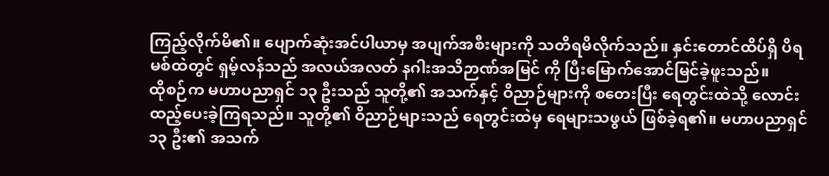ကြည့်လိုက်မိ၏။ ပျောက်ဆုံးအင်ပါယာမှ အပျက်အစီးများကို သတိရမိလိုက်သည်။ နှင်းတောင်ထိပ်ရှိ ပိရမစ်ထဲတွင် ရှမ့်လန်သည် အလယ်အလတ် နဂါးအသိဉာဏ်အမြင် ကို ပြီးမြောက်အောင်မြင်ခဲ့ဖူးသည်။
ထိုစဉ်က မဟာပညာရှင် ၁၃ ဦးသည် သူတို့၏ အသက်နှင့် ဝိညာဉ်များကို စတေးပြီး ရေတွင်းထဲသို့ လောင်းထည့်ပေးခဲ့ကြရသည်။ သူတို့၏ ဝိညာဉ်များသည် ရေတွင်းထဲမှ ရေများသဖွယ် ဖြစ်ခဲ့ရ၏။ မဟာပညာရှင် ၁၃ ဦး၏ အသက်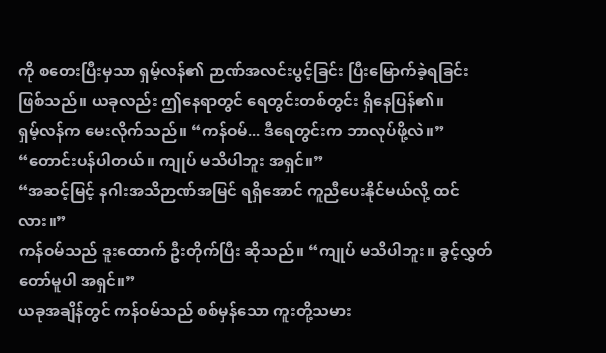ကို စတေးပြီးမှသာ ရှမ့်လန်၏ ဉာဏ်အလင်းပွင့်ခြင်း ပြီးမြောက်ခဲ့ရခြင်း ဖြစ်သည်။ ယခုလည်း ဤနေရာတွင် ရေတွင်းတစ်တွင်း ရှိနေပြန်၏။
ရှမ့်လန်က မေးလိုက်သည်။ “ကန်ဝမ်... ဒီရေတွင်းက ဘာလုပ်ဖို့လဲ။”
“တောင်းပန်ပါတယ်။ ကျုပ် မသိပါဘူး အရှင်။”
“အဆင့်မြင့် နဂါးအသိဉာဏ်အမြင် ရရှိအောင် ကူညီပေးနိုင်မယ်လို့ ထင်လား။”
ကန်ဝမ်သည် ဒူးထောက် ဦးတိုက်ပြီး ဆိုသည်။ “ကျုပ် မသိပါဘူး။ ခွင့်လွှတ်တော်မူပါ အရှင်။”
ယခုအချိန်တွင် ကန်ဝမ်သည် စစ်မှန်သော ကူးတို့သမား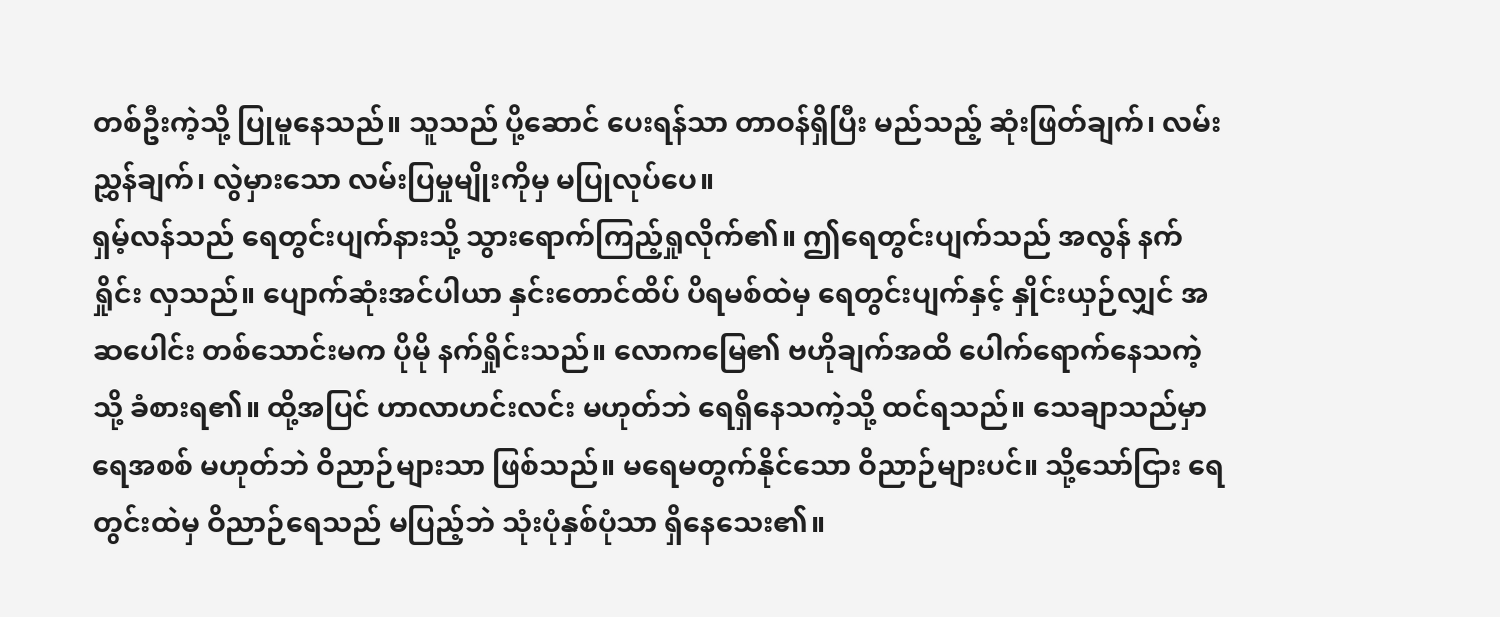တစ်ဦးကဲ့သို့ ပြုမူနေသည်။ သူသည် ပို့ဆောင် ပေးရန်သာ တာဝန်ရှိပြီး မည်သည့် ဆုံးဖြတ်ချက်၊ လမ်းညွှန်ချက်၊ လွဲမှားသော လမ်းပြမှုမျိုးကိုမှ မပြုလုပ်ပေ။
ရှမ့်လန်သည် ရေတွင်းပျက်နားသို့ သွားရောက်ကြည့်ရှုလိုက်၏။ ဤရေတွင်းပျက်သည် အလွန် နက်ရှိုင်း လှသည်။ ပျောက်ဆုံးအင်ပါယာ နှင်းတောင်ထိပ် ပိရမစ်ထဲမှ ရေတွင်းပျက်နှင့် နှိုင်းယှဉ်လျှင် အဆပေါင်း တစ်သောင်းမက ပိုမို နက်ရှိုင်းသည်။ လောကမြေ၏ ဗဟိုချက်အထိ ပေါက်ရောက်နေသကဲ့သို့ ခံစားရ၏။ ထို့အပြင် ဟာလာဟင်းလင်း မဟုတ်ဘဲ ရေရှိနေသကဲ့သို့ ထင်ရသည်။ သေချာသည်မှာ ရေအစစ် မဟုတ်ဘဲ ဝိညာဉ်များသာ ဖြစ်သည်။ မရေမတွက်နိုင်သော ဝိညာဉ်များပင်။ သို့သော်ငြား ရေတွင်းထဲမှ ဝိညာဉ်ရေသည် မပြည့်ဘဲ သုံးပုံနှစ်ပုံသာ ရှိနေသေး၏။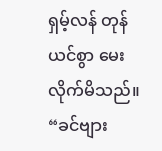ရှမ့်လန် တုန်ယင်စွာ မေးလိုက်မိသည်။ “ခင်ဗျား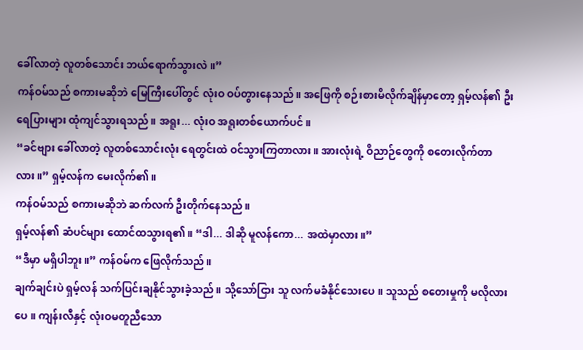ခေါ်လာတဲ့ လူတစ်သောင်း ဘယ်ရောက်သွားလဲ။”
ကန်ဝမ်သည် စကားမဆိုဘဲ မြေကြီးပေါ်တွင် လုံးဝ ဝပ်တွားနေသည်။ အဖြေကို စဉ်းစားမိလိုက်ချိန်မှာတော့ ရှမ့်လန်၏ ဦးရေပြားများ ထုံကျင်သွားရသည်။ အရူး... လုံးဝ အရူးတစ်ယောက်ပင်။
“ခင်ဗျား ခေါ်လာတဲ့ လူတစ်သောင်းလုံး ရေတွင်းထဲ ဝင်သွားကြတာလား။ အားလုံးရဲ့ ဝိညာဉ်တွေကို စတေးလိုက်တာလား။” ရှမ့်လန်က မေးလိုက်၏။
ကန်ဝမ်သည် စကားမဆိုဘဲ ဆက်လက် ဦးတိုက်နေသည်။
ရှမ့်လန်၏ ဆံပင်များ ထောင်ထသွားရ၏။ “ဒါ... ဒါဆို မူလန်ကော... အထဲမှာလား။”
“ဒီမှာ မရှိပါဘူး။” ကန်ဝမ်က ဖြေလိုက်သည်။
ချက်ချင်းပဲ ရှမ့်လန် သက်ပြင်းချနိုင်သွားခဲ့သည်။ သို့သော်ငြား သူ လက်မခံနိုင်သေးပေ။ သူသည် စတေးမှုကို မလိုလားပေ။ ကျန်းလီနှင့် လုံးဝမတူညီသော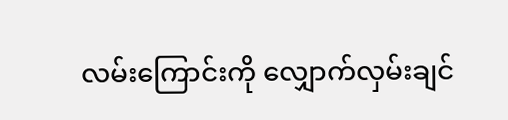လမ်းကြောင်းကို လျှောက်လှမ်းချင်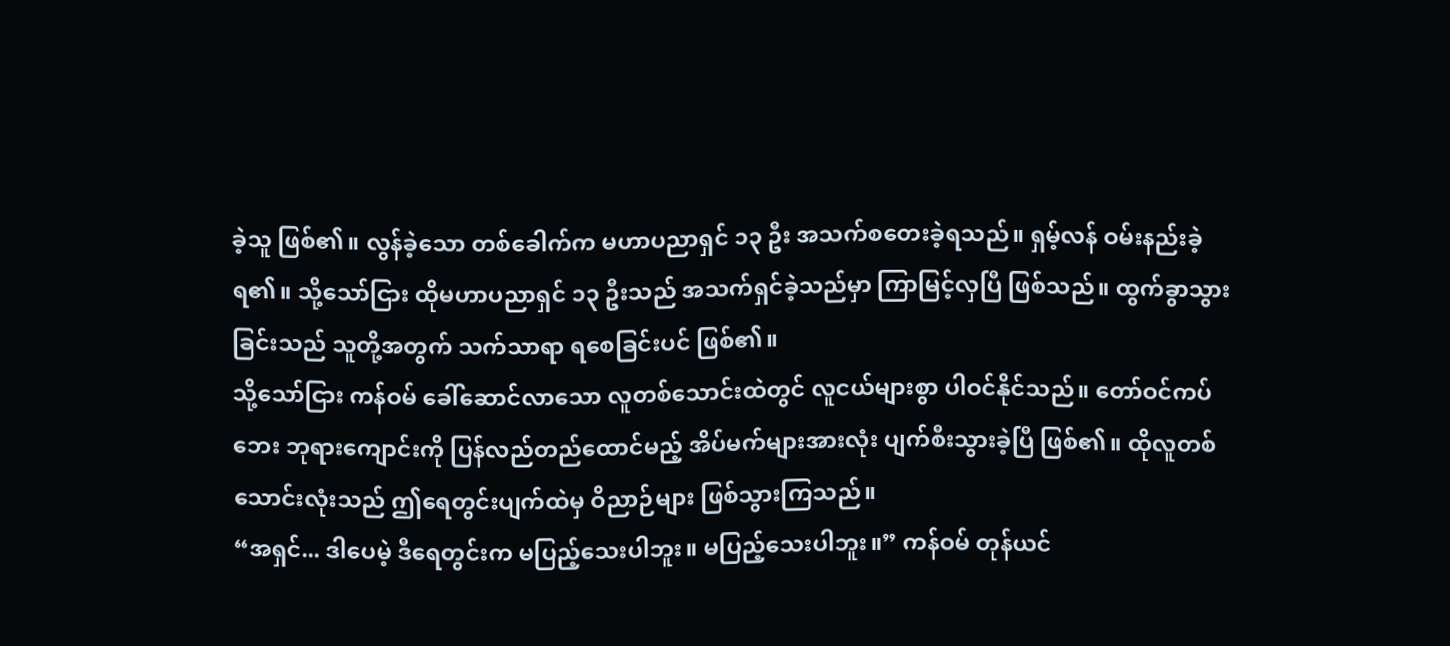ခဲ့သူ ဖြစ်၏။ လွန်ခဲ့သော တစ်ခေါက်က မဟာပညာရှင် ၁၃ ဦး အသက်စတေးခဲ့ရသည်။ ရှမ့်လန် ဝမ်းနည်းခဲ့ရ၏။ သို့သော်ငြား ထိုမဟာပညာရှင် ၁၃ ဦးသည် အသက်ရှင်ခဲ့သည်မှာ ကြာမြင့်လှပြီ ဖြစ်သည်။ ထွက်ခွာသွားခြင်းသည် သူတို့အတွက် သက်သာရာ ရစေခြင်းပင် ဖြစ်၏။
သို့သော်ငြား ကန်ဝမ် ခေါ်ဆောင်လာသော လူတစ်သောင်းထဲတွင် လူငယ်များစွာ ပါဝင်နိုင်သည်။ တော်ဝင်ကပ်ဘေး ဘုရားကျောင်းကို ပြန်လည်တည်ထောင်မည့် အိပ်မက်များအားလုံး ပျက်စီးသွားခဲ့ပြီ ဖြစ်၏။ ထိုလူတစ်သောင်းလုံးသည် ဤရေတွင်းပျက်ထဲမှ ဝိညာဉ်များ ဖြစ်သွားကြသည်။
“အရှင်... ဒါပေမဲ့ ဒီရေတွင်းက မပြည့်သေးပါဘူး။ မပြည့်သေးပါဘူး။” ကန်ဝမ် တုန်ယင်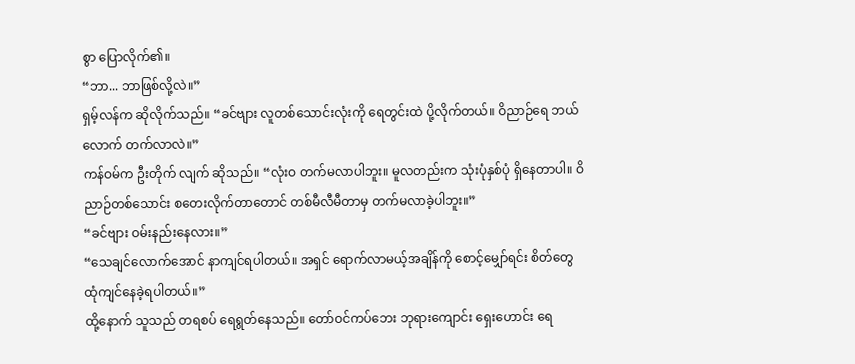စွာ ပြောလိုက်၏။
“ဘာ... ဘာဖြစ်လို့လဲ။”
ရှမ့်လန်က ဆိုလိုက်သည်။ “ခင်ဗျား လူတစ်သောင်းလုံးကို ရေတွင်းထဲ ပို့လိုက်တယ်။ ဝိညာဉ်ရေ ဘယ်လောက် တက်လာလဲ။”
ကန်ဝမ်က ဦးတိုက် လျက် ဆိုသည်။ “လုံးဝ တက်မလာပါဘူး။ မူလတည်းက သုံးပုံနှစ်ပုံ ရှိနေတာပါ။ ဝိညာဉ်တစ်သောင်း စတေးလိုက်တာတောင် တစ်မီလီမီတာမှ တက်မလာခဲ့ပါဘူး။”
“ခင်ဗျား ဝမ်းနည်းနေလား။”
“သေချင်လောက်အောင် နာကျင်ရပါတယ်။ အရှင် ရောက်လာမယ့်အချိန်ကို စောင့်မျှော်ရင်း စိတ်တွေ ထုံကျင်နေခဲ့ရပါတယ်။”
ထို့နောက် သူသည် တရစပ် ရေရွတ်နေသည်။ တော်ဝင်ကပ်ဘေး ဘုရားကျောင်း ရှေးဟောင်း ရေ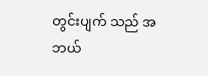တွင်းပျက် သည် အဘယ်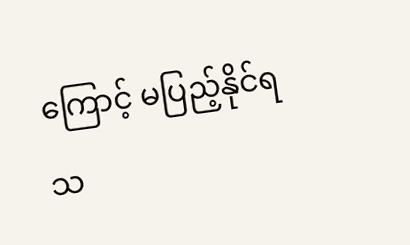ကြောင့် မပြည့်နိုင်ရသ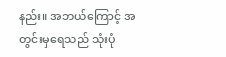နည်း။ အဘယ်ကြောင့် အတွင်းမှရေသည် သုံးပုံ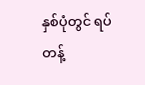နှစ်ပုံတွင် ရပ်တန့်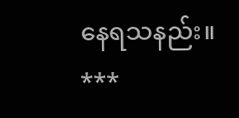နေရသနည်း။
***